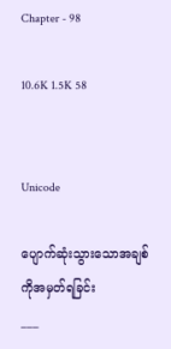Chapter - 98

10.6K 1.5K 58


Unicode

ပျောက်ဆုံးသွားသောအချစ်ကိုအမှတ်ရခြင်း
___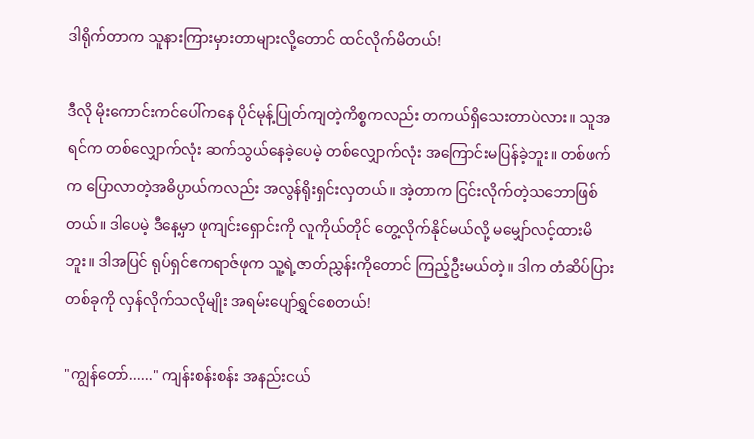ဒါရိုက်တာက သူနားကြားမှားတာများလို့တောင် ထင်လိုက်မိတယ်!

ဒီလို မိုးကောင်းကင်ပေါ်ကနေ ပိုင်မုန့်ပြုတ်ကျတဲ့ကိစ္စကလည်း တကယ်ရှိသေးတာပဲလား။ သူအရင်က တစ်လျှောက်လုံး ဆက်သွယ်နေခဲ့ပေမဲ့ တစ်လျှောက်လုံး အကြောင်းမပြန်ခဲ့ဘူး။ တစ်ဖက်က ပြောလာတဲ့အဓိပ္ပာယ်ကလည်း အလွန်ရိုးရှင်းလှတယ်။ အဲ့တာက ငြင်းလိုက်တဲ့သဘောဖြစ်တယ်။ ဒါပေမဲ့ ဒီနေ့မှာ ဖုကျင်းရှောင်းကို လူကိုယ်တိုင် တွေ့လိုက်နိုင်မယ်လို့ မမျှော်လင့်ထားမိဘူး။ ဒါအပြင် ရုပ်ရှင်ဧကရာဇ်ဖုက သူ့ရဲ့ဇာတ်ညွှန်းကိုတောင် ကြည့်ဦးမယ်တဲ့။ ဒါက တံဆိပ်ပြားတစ်ခုကို လှန်လိုက်သလိုမျိုး အရမ်းပျော်ရွှင်စေတယ်!

"ကျွန်တော်......" ကျန်းစန်းစန်း အနည်းငယ်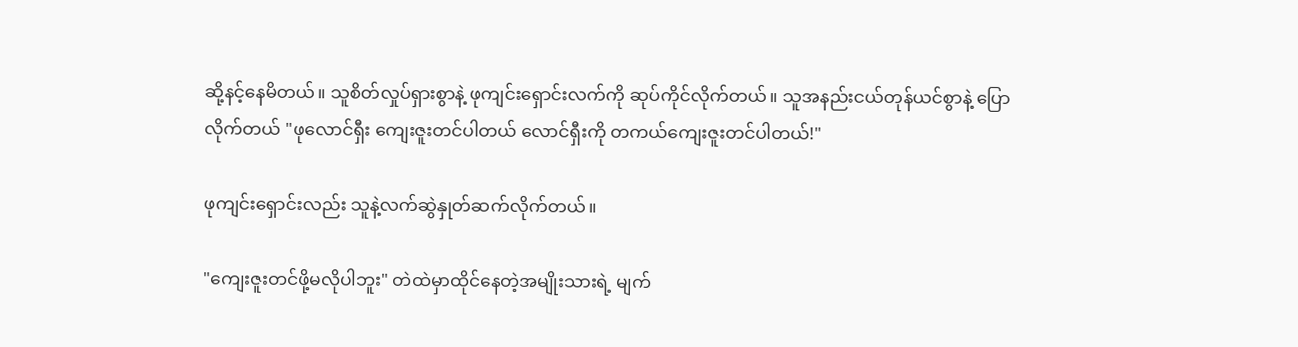ဆို့နင့်နေမိတယ်။ သူစိတ်လှုပ်ရှားစွာနဲ့ ဖုကျင်းရှောင်းလက်ကို ဆုပ်ကိုင်လိုက်တယ်။ သူအနည်းငယ်တုန်ယင်စွာနဲ့ ပြောလိုက်တယ် "ဖုလောင်ရှီး ကျေးဇူးတင်ပါတယ် လောင်ရှီးကို တကယ်ကျေးဇူးတင်ပါတယ်!"

ဖုကျင်းရှောင်းလည်း သူနဲ့လက်ဆွဲနှုတ်ဆက်လိုက်တယ်။

"ကျေးဇူးတင်ဖို့မလိုပါဘူး" တဲထဲမှာထိုင်နေတဲ့အမျိုးသားရဲ့ မျက်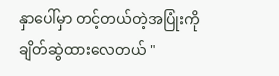နှာပေါ်မှာ တင့်တယ်တဲ့အပြုံးကို ချိတ်ဆွဲထားလေတယ် "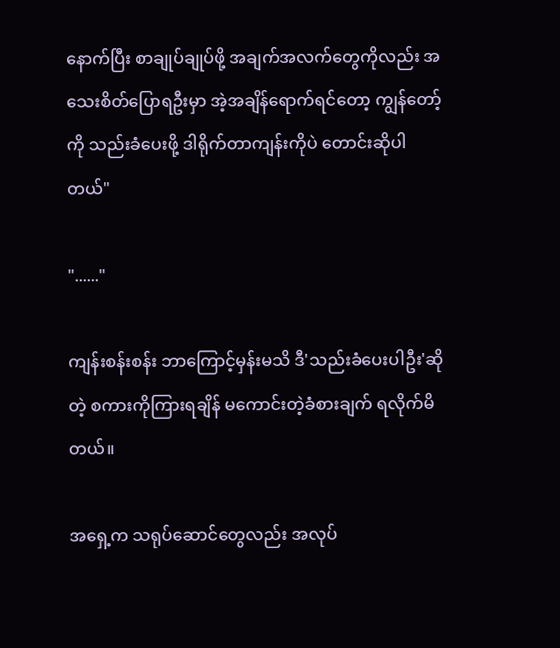နောက်ပြီး စာချုပ်ချုပ်ဖို့ အချက်အလက်တွေကိုလည်း အသေးစိတ်ပြောရဦးမှာ အဲ့အချိန်ရောက်ရင်တော့ ကျွန်တော့်ကို သည်းခံပေးဖို့ ဒါရိုက်တာကျန်းကိုပဲ တောင်းဆိုပါတယ်"

"......"

ကျန်းစန်းစန်း ဘာကြောင့်မှန်းမသိ ဒီ'သည်းခံပေးပါဦး'ဆိုတဲ့ စကားကိုကြားရချိန် မကောင်းတဲ့ခံစားချက် ရလိုက်မိတယ်။

အရှေ့က သရုပ်ဆောင်တွေလည်း အလုပ်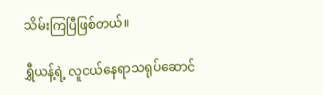သိမ်းကြပြီဖြစ်တယ်။

ရွှီယန့်ရဲ့ လူငယ်နေရာသရုပ်ဆောင်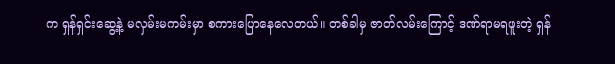က ရှန်ရှင်းဆွေ့နဲ့ မလှမ်းမကမ်းမှာ စကားပြောနေလေတယ်။ တစ်ခါမှ ဇာတ်လမ်းကြောင့် ဒဏ်ရာမရဖူးတဲ့ ရှန်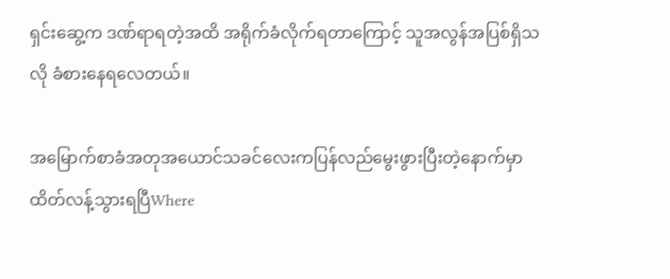ရှင်းဆွေ့က ဒဏ်ရာရတဲ့အထိ အရိုက်ခံလိုက်ရတာကြောင့် သူအလွန်အပြစ်ရှိသလို ခံစားနေရလေတယ်။

အမြောက်စာခံအတုအယောင်သခင်လေးကပြန်လည်မွေးဖွားပြီးတဲ့နောက်မှာထိတ်လန့်သွားရပြီWhere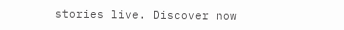stories live. Discover now